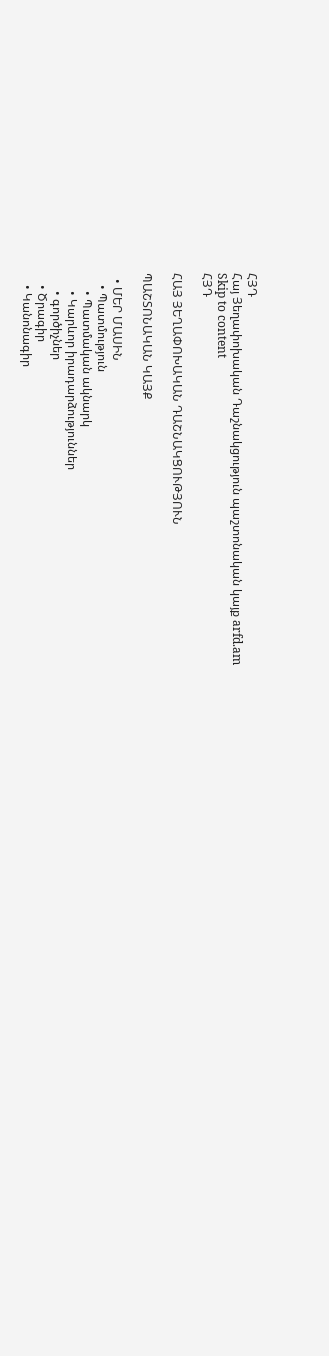ՀՅԴ
Հայ Յեղափոխական Դաշնակցություն պաշտոնական կայք arfd.am
Skip to content
ՀՅԴ

ՀԱՅ ՅԵՂԱՓՈԽԱԿԱՆ ԴԱՇՆԱԿՑՈՒԹՅՈՒՆ

ՊԱՇՏՈՆԱԿԱՆ ԿԱՅՔ

  • ՄԵՐ ՄԱՍԻՆ
    • Պատմություն
      • Պատմական ակնարկ
      • Կարևոր իրադարձություններ
      • գործիչներ
    • Ծրագիր
    • Կանոնագիր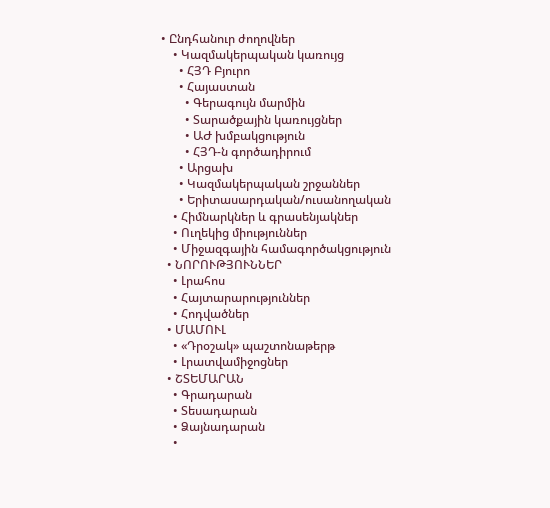• Ընդհանուր ժողովներ
    • Կազմակերպական կառույց
      • ՀՅԴ Բյուրո
      • Հայաստան
        • Գերագույն մարմին
        • Տարածքային կառույցներ
        • ԱԺ խմբակցություն
        • ՀՅԴ-ն գործադիրում
      • Արցախ
      • Կազմակերպական շրջաններ
      • Երիտասարդական/ուսանողական
    • Հիմնարկներ և գրասենյակներ
    • Ուղեկից միություններ
    • Միջազգային համագործակցություն
  • ՆՈՐՈՒԹՅՈՒՆՆԵՐ
    • Լրահոս
    • Հայտարարություններ
    • Հոդվածներ
  • ՄԱՄՈՒԼ
    • «Դրօշակ» պաշտոնաթերթ
    • Լրատվամիջոցներ
  • ՇՏԵՄԱՐԱՆ
    • Գրադարան
    • Տեսադարան
    • Ձայնադարան
    •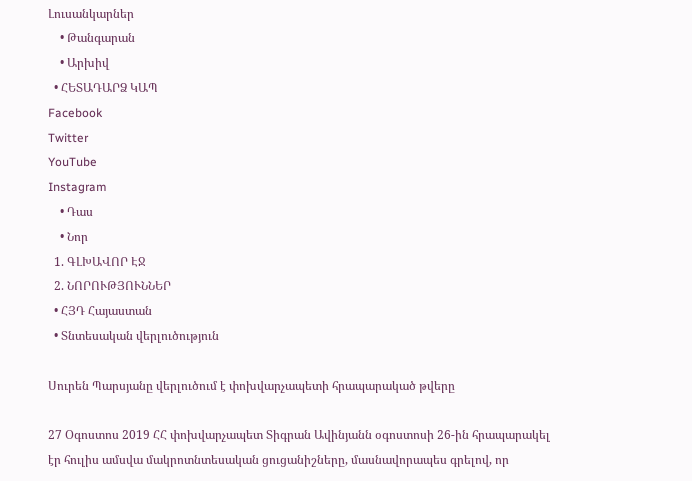Լուսանկարներ
    • Թանգարան
    • Արխիվ
  • ՀԵՏԱԴԱՐՁ ԿԱՊ
Facebook
Twitter
YouTube
Instagram
    • Դաս
    • Նոր
  1. ԳԼԽԱՎՈՐ ԷՋ
  2. ՆՈՐՈՒԹՅՈՒՆՆԵՐ
  • ՀՅԴ Հայաստան
  • Տնտեսական վերլուծություն

Սուրեն Պարսյանը վերլուծում է փոխվարչապետի հրապարակած թվերը

27 Օգոստոս 2019 ՀՀ փոխվարչապետ Տիգրան Ավինյանն օգոստոսի 26-ին հրապարակել էր հուլիս ամսվա մակրոտնտեսական ցուցանիշները, մասնավորապես գրելով, որ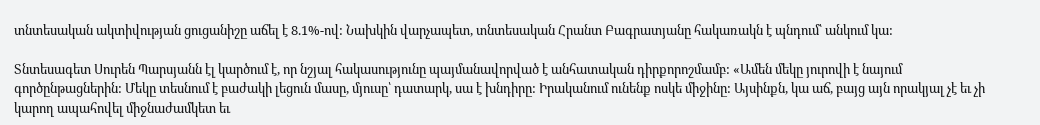տնտեսական ակտիվության ցուցանիշը աճել է 8.1%-ով: Նախկին վարչապետ, տնտեսական Հրանտ Բագրատյանը հակառակն է պնդում՝ անկում կա:

Տնտեսագետ Սուրեն Պարսյանն էլ կարծում է, որ նշյալ հակասությունը պայմանավորված է անհատական դիրքորոշմամբ: «Ամեն մեկը յուրովի է նայում գործընթացներին: Մեկը տեսնում է բաժակի լեցուն մասը, մյուսը՝ դատարկ, սա է խնդիրը: Իրականում ունենք ոսկե միջինը: Այսինքն, կա աճ, բայց այն որակյալ չէ եւ չի կարող ապահովել միջնաժամկետ եւ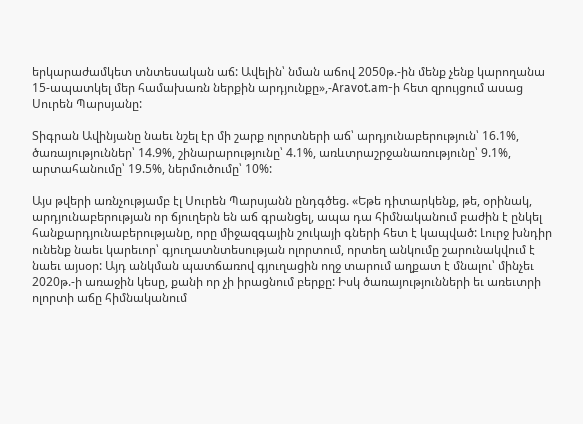երկարաժամկետ տնտեսական աճ: Ավելին՝ նման աճով 2050թ.-ին մենք չենք կարողանա 15-ապատկել մեր համախառն ներքին արդյունքը»,-Aravot.am-ի հետ զրույցում ասաց Սուրեն Պարսյանը:

Տիգրան Ավինյանը նաեւ նշել էր մի շարք ոլորտների աճ՝ արդյունաբերություն՝ 16.1%, ծառայություններ՝ 14.9%, շինարարությունը՝ 4.1%, առևտրաշրջանառությունը՝ 9.1%, արտահանումը՝ 19.5%, ներմուծումը՝ 10%:

Այս թվերի առնչությամբ էլ Սուրեն Պարսյանն ընդգծեց. «Եթե դիտարկենք, թե, օրինակ, արդյունաբերության որ ճյուղերն են աճ գրանցել, ապա դա հիմնականում բաժին է ընկել հանքարդյունաբերությանը, որը միջազգային շուկայի գների հետ է կապված: Լուրջ խնդիր ունենք նաեւ կարեւոր՝ գյուղատնտեսության ոլորտում, որտեղ անկումը շարունակվում է նաեւ այսօր: Այդ անկման պատճառով գյուղացին ողջ տարում աղքատ է մնալու՝ մինչեւ 2020թ.-ի առաջին կեսը, քանի որ չի իրացնում բերքը: Իսկ ծառայությունների եւ առեւտրի ոլորտի աճը հիմնականում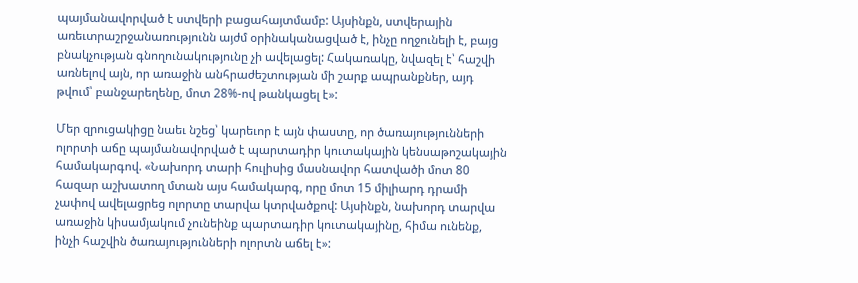պայմանավորված է ստվերի բացահայտմամբ: Այսինքն, ստվերային առեւտրաշրջանառությունն այժմ օրինականացված է, ինչը ողջունելի է, բայց բնակչության գնողունակությունը չի ավելացել: Հակառակը, նվազել է՝ հաշվի առնելով այն, որ առաջին անհրաժեշտության մի շարք ապրանքներ, այդ թվում՝ բանջարեղենը, մոտ 28%-ով թանկացել է»:

Մեր զրուցակիցը նաեւ նշեց՝ կարեւոր է այն փաստը, որ ծառայությունների ոլորտի աճը պայմանավորված է պարտադիր կուտակային կենսաթոշակային համակարգով. «Նախորդ տարի հուլիսից մասնավոր հատվածի մոտ 80 հազար աշխատող մտան այս համակարգ, որը մոտ 15 միլիարդ դրամի չափով ավելացրեց ոլորտը տարվա կտրվածքով: Այսինքն, նախորդ տարվա առաջին կիսամյակում չունեինք պարտադիր կուտակայինը, հիմա ունենք, ինչի հաշվին ծառայությունների ոլորտն աճել է»: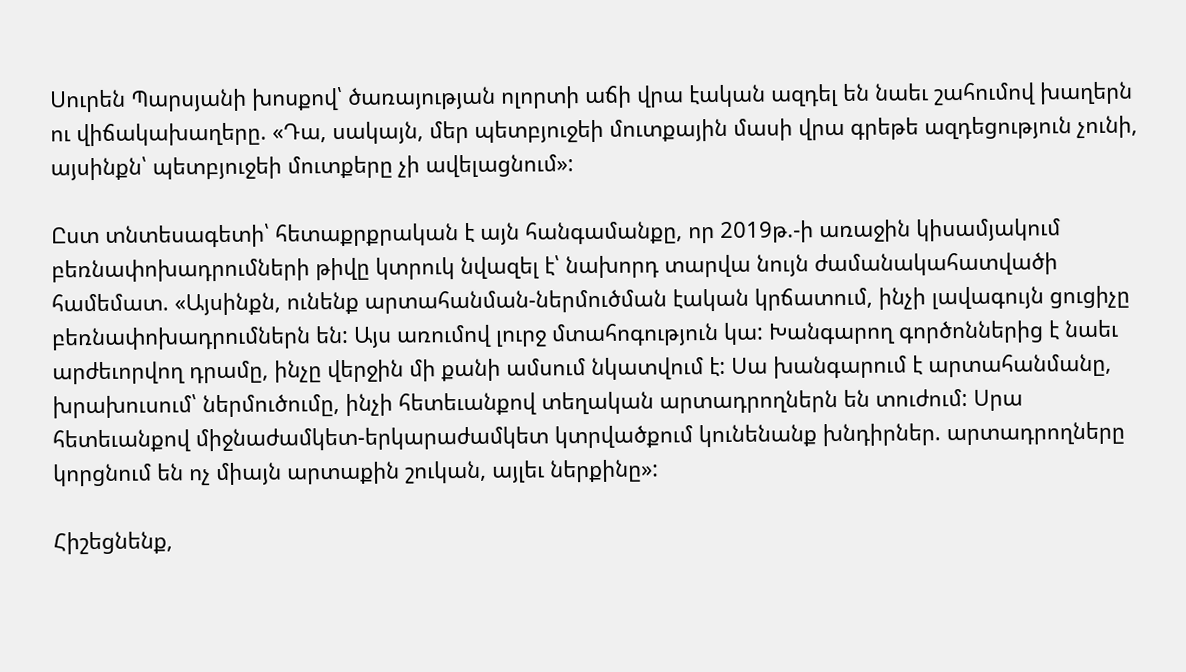Սուրեն Պարսյանի խոսքով՝ ծառայության ոլորտի աճի վրա էական ազդել են նաեւ շահումով խաղերն ու վիճակախաղերը. «Դա, սակայն, մեր պետբյուջեի մուտքային մասի վրա գրեթե ազդեցություն չունի, այսինքն՝ պետբյուջեի մուտքերը չի ավելացնում»:

Ըստ տնտեսագետի՝ հետաքրքրական է այն հանգամանքը, որ 2019թ.-ի առաջին կիսամյակում բեռնափոխադրումների թիվը կտրուկ նվազել է՝ նախորդ տարվա նույն ժամանակահատվածի համեմատ. «Այսինքն, ունենք արտահանման-ներմուծման էական կրճատում, ինչի լավագույն ցուցիչը բեռնափոխադրումներն են: Այս առումով լուրջ մտահոգություն կա: Խանգարող գործոններից է նաեւ արժեւորվող դրամը, ինչը վերջին մի քանի ամսում նկատվում է: Սա խանգարում է արտահանմանը, խրախուսում՝ ներմուծումը, ինչի հետեւանքով տեղական արտադրողներն են տուժում: Սրա հետեւանքով միջնաժամկետ-երկարաժամկետ կտրվածքում կունենանք խնդիրներ. արտադրողները կորցնում են ոչ միայն արտաքին շուկան, այլեւ ներքինը»:

Հիշեցնենք,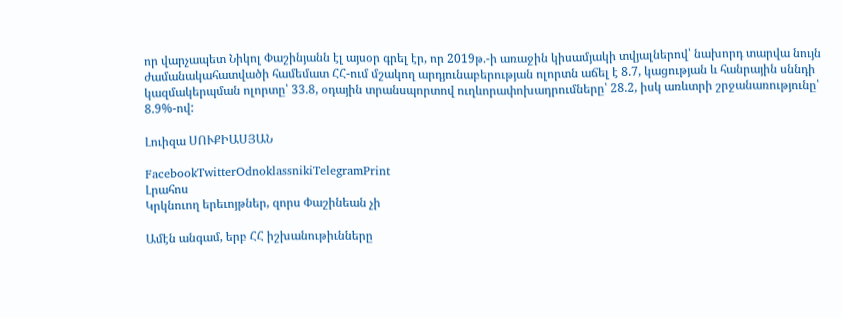որ վարչապետ Նիկոլ Փաշինյանն էլ այսօր գրել էր, որ 2019թ.-ի առաջին կիսամյակի տվյալներով՝ նախորդ տարվա նույն ժամանակահատվածի համեմատ ՀՀ-ում մշակող արդյունաբերության ոլորտն աճել է 8.7, կացության և հանրային սննդի կազմակերպման ոլորտը՝ 33.8, օդային տրանսպորտով ուղևորափոխադրումները՝ 28.2, իսկ առևտրի շրջանառությունը՝ 8.9%-ով:

Լուիզա ՍՈՒՔԻԱՍՅԱՆ

FacebookTwitterOdnoklassnikiTelegramPrint
Լրահոս
Կրկնուող երեւոյթներ, զորս Փաշինեան չի

Ամէն անգամ, երբ ՀՀ իշխանութիւնները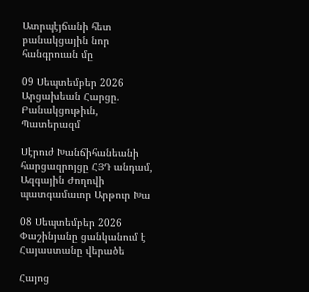Ատրպէյճանի հետ բանակցային նոր հանգրուան մը

09 Սեպտեմբեր 2026
Արցախեան Հարցը. Բանակցութիւն, Պատերազմ

Սէրուժ Խանճիհանեանի հարցազրոյցը ՀՅԴ անդամ, Ազգային Ժողովի պատգամաւոր Արթուր Խա

08 Սեպտեմբեր 2026
Փաշինյանը ցանկանում է Հայաստանը վերածե

Հայոց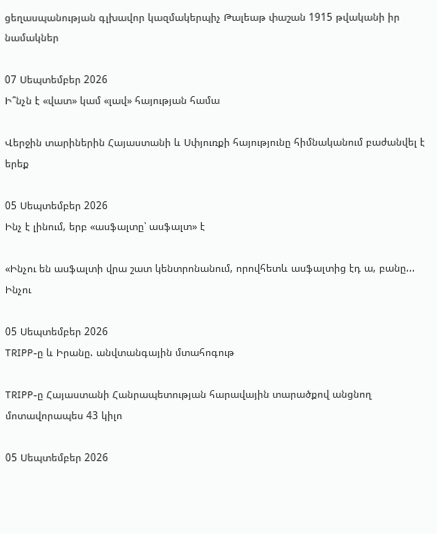ցեղասպանության գլխավոր կազմակերպիչ Թալեաթ փաշան 1915 թվականի իր նամակներ

07 Սեպտեմբեր 2026
Ի՞նչն է «վատ» կամ «լավ» հայության համա

Վերջին տարիներին Հայաստանի և Սփյուռքի հայությունը հիմնականում բաժանվել է երեք

05 Սեպտեմբեր 2026
Ինչ է լինում, երբ «ասֆալտը՝ ասֆալտ» է

«Ինչու են ասֆալտի վրա շատ կենտրոնանում, որովհետև ասֆալտից էդ ա, բանը... Ինչու

05 Սեպտեմբեր 2026
TRIPP-ը և Իրանը. անվտանգային մտահոգութ

TRIPP-ը Հայաստանի Հանրապետության հարավային տարածքով անցնող մոտավորապես 43 կիլո

05 Սեպտեմբեր 2026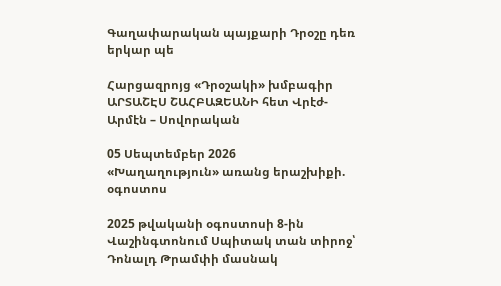Գաղափարական պայքարի Դրօշը դեռ երկար պե

Հարցազրոյց «Դրօշակի» խմբագիր ԱՐՏԱՇԷՍ ՇԱՀԲԱԶԵԱՆԻ հետ Վրէժ-Արմէն – Սովորական

05 Սեպտեմբեր 2026
«Խաղաղություն» առանց երաշխիքի. օգոստոս

2025 թվականի օգոստոսի 8-ին Վաշինգտոնում Սպիտակ տան տիրոջ՝ Դոնալդ Թրամփի մասնակ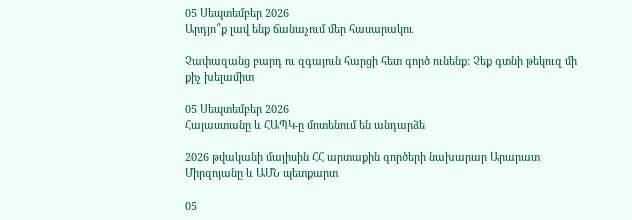05 Սեպտեմբեր 2026
Արդյո՞ք լավ ենք ճանաչում մեր հասարակու

Չափազանց բարդ ու զգայուն հարցի հետ գործ ունենք: Չեք գտնի թեկուզ մի քիչ խելամիտ

05 Սեպտեմբեր 2026
Հայաստանը և ՀԱՊԿ-ը մոտենում են անդարձե

2026 թվականի մայիսին ՀՀ արտաքին գործերի նախարար Արարատ Միրզոյանը և ԱՄՆ պետքարտ

05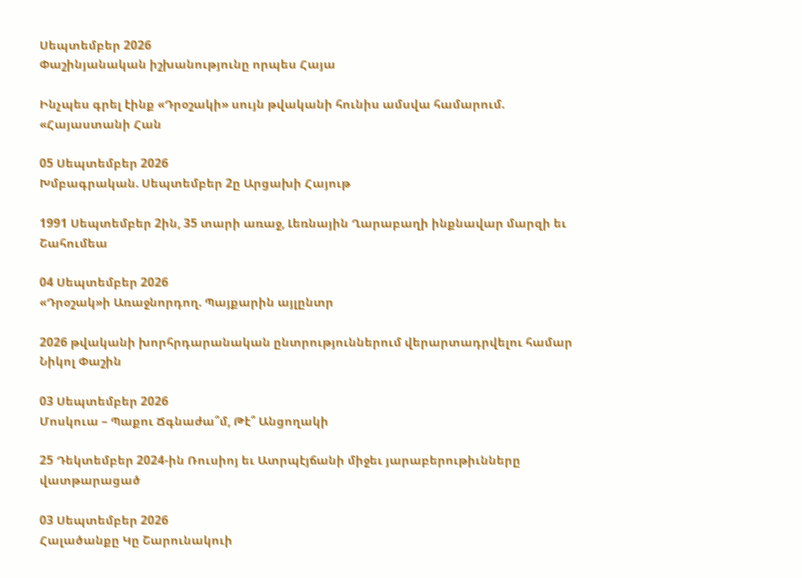Սեպտեմբեր 2026
Փաշինյանական իշխանությունը որպես Հայա

Ինչպես գրել էինք «Դրօշակի» սույն թվականի հունիս ամսվա համարում. «Հայաստանի Հան

05 Սեպտեմբեր 2026
Խմբագրական. Սեպտեմբեր 2ը Արցախի Հայութ

1991 Սեպտեմբեր 2ին, 35 տարի առաջ, Լեռնային Ղարաբաղի ինքնավար մարզի եւ Շահումեա

04 Սեպտեմբեր 2026
«Դրօշակ»ի Առաջնորդող. Պայքարին այլընտր

2026 թվականի խորհրդարանական ընտրություններում վերարտադրվելու համար Նիկոլ Փաշին

03 Սեպտեմբեր 2026
Մոսկուա – Պաքու Ճգնաժա՞մ, Թէ՞ Անցողակի

25 Դեկտեմբեր 2024-ին Ռուսիոյ եւ Ատրպէյճանի միջեւ յարաբերութիւնները վատթարացած

03 Սեպտեմբեր 2026
Հալածանքը Կը Շարունակուի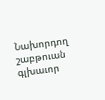Նախորդող շաբթուան գլխաւոր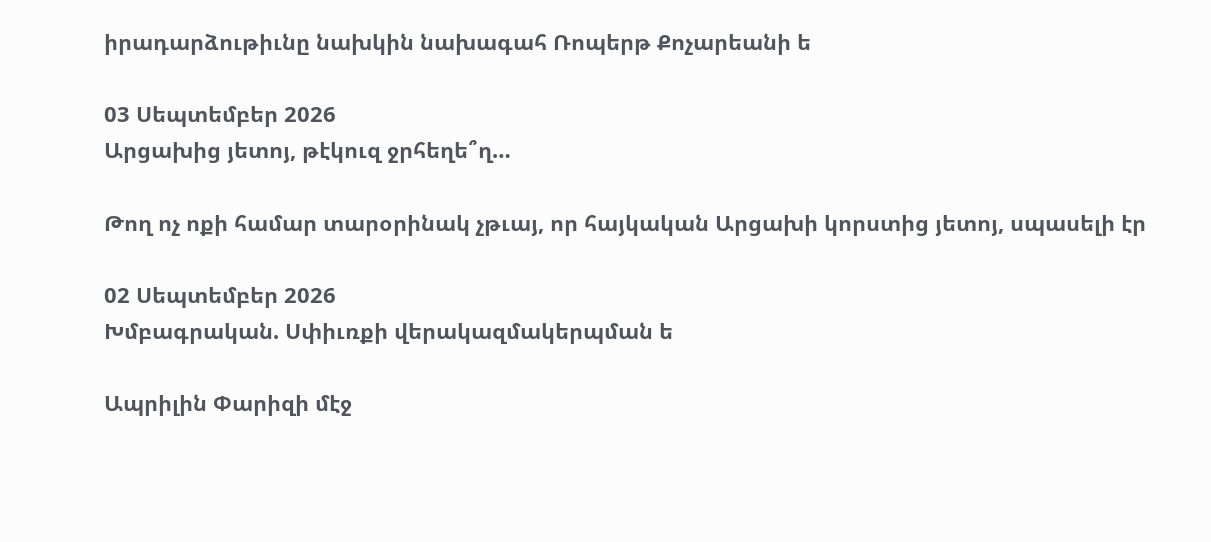իրադարձութիւնը նախկին նախագահ Ռոպերթ Քոչարեանի ե

03 Սեպտեմբեր 2026
Արցախից յետոյ, թէկուզ ջրհեղե՞ղ…

Թող ոչ ոքի համար տարօրինակ չթւայ, որ հայկական Արցախի կորստից յետոյ, սպասելի էր

02 Սեպտեմբեր 2026
Խմբագրական. Սփիւռքի վերակազմակերպման ե

Ապրիլին Փարիզի մէջ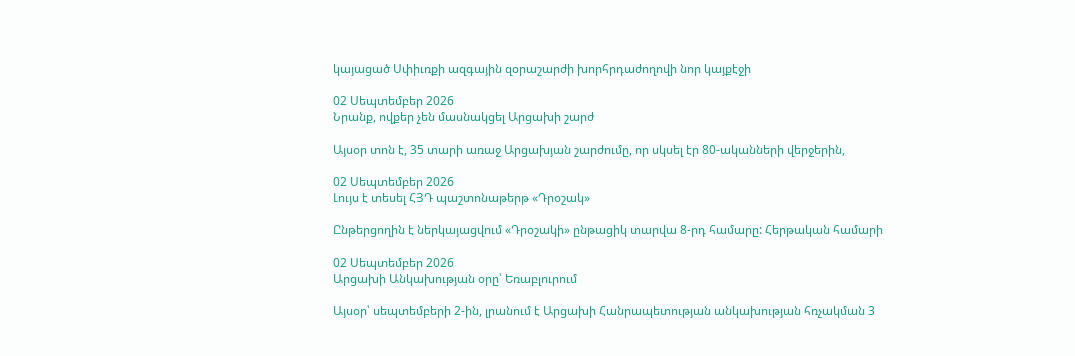կայացած Սփիւռքի ազգային զօրաշարժի խորհրդաժողովի նոր կայքէջի

02 Սեպտեմբեր 2026
Նրանք, ովքեր չեն մասնակցել Արցախի շարժ

Այսօր տոն է, 35 տարի առաջ Արցախյան շարժումը, որ սկսել էր 80-ականների վերջերին,

02 Սեպտեմբեր 2026
Լույս է տեսել ՀՅԴ պաշտոնաթերթ «Դրօշակ»

Ընթերցողին է ներկայացվում «Դրօշակի» ընթացիկ տարվա 8-րդ համարը: Հերթական համարի

02 Սեպտեմբեր 2026
Արցախի Անկախության օրը՝ Եռաբլուրում

Այսօր՝ սեպտեմբերի 2-ին, լրանում է Արցախի Հանրապետության անկախության հռչակման 3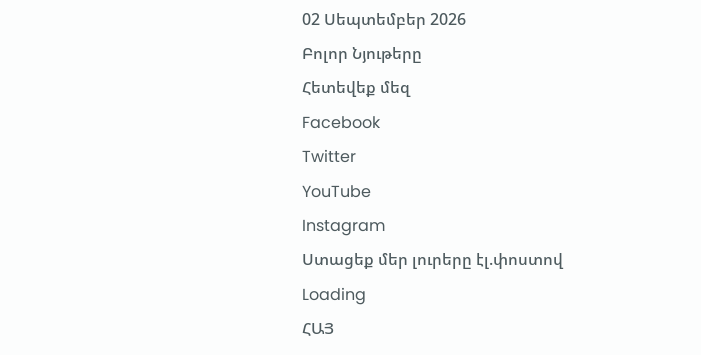02 Սեպտեմբեր 2026
Բոլոր Նյութերը
Հետեվեք մեզ
Facebook
Twitter
YouTube
Instagram
Ստացեք մեր լուրերը էլ.փոստով
Loading
ՀԱՅ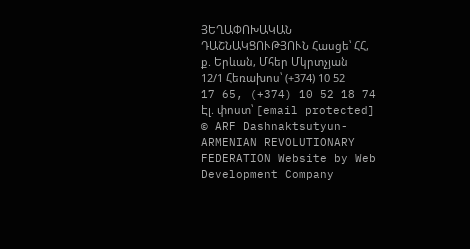ՅԵՂԱՓՈԽԱԿԱՆ ԴԱՇՆԱԿՑՈՒԹՅՈՒՆ Հասցե՝ ՀՀ, ք. Երևան, Մհեր Մկրտչյան 12/1 Հեռախոս՝ (+374) 10 52 17 65, (+374) 10 52 18 74 Էլ. փոստ՝ [email protected]
© ARF Dashnaktsutyun- ARMENIAN REVOLUTIONARY FEDERATION Website by Web Development Company